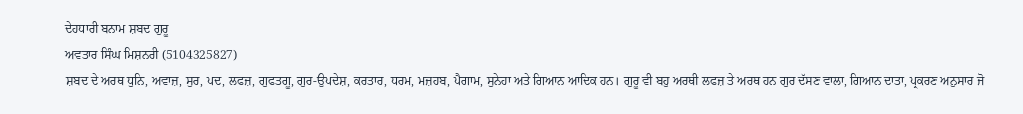ਦੇਹਧਾਰੀ ਬਨਾਮ ਸ਼ਬਦ ਗੁਰੂ
ਅਵਤਾਰ ਸਿੰਘ ਮਿਸ਼ਨਰੀ (5104325827)
ਸ਼ਬਦ ਦੇ ਅਰਥ ਧੁਨਿ, ਅਵਾਜ਼, ਸੁਰ, ਪਦ, ਲਫਜ਼, ਗੁਫਤਗੂ, ਗੁਰ-ਉਪਦੇਸ਼, ਕਰਤਾਰ, ਧਰਮ, ਮਜ਼ਹਬ, ਪੈਗਾਮ, ਸੁਨੇਹਾ ਅਤੇ ਗਿਆਨ ਆਦਿਕ ਹਨ। ਗੁਰੂ ਵੀ ਬਹੁ ਅਰਥੀ ਲਫਜ਼ ਤੇ ਅਰਥ ਹਨ ਗੁਰ ਦੱਸਣ ਵਾਲਾ, ਗਿਆਨ ਦਾਤਾ, ਪ੍ਰਕਰਣ ਅਨੁਸਾਰ ਜੋ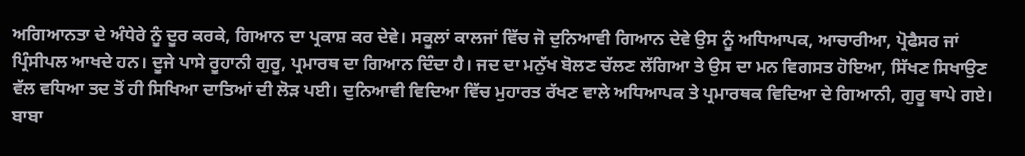ਅਗਿਆਨਤਾ ਦੇ ਅੰਧੇਰੇ ਨੂੰ ਦੂਰ ਕਰਕੇ, ਗਿਆਨ ਦਾ ਪ੍ਰਕਾਸ਼ ਕਰ ਦੇਵੇ। ਸਕੂਲਾਂ ਕਾਲਜਾਂ ਵਿੱਚ ਜੋ ਦੁਨਿਆਵੀ ਗਿਆਨ ਦੇਵੇ ਉਸ ਨੂੰ ਅਧਿਆਪਕ, ਆਚਾਰੀਆ, ਪ੍ਰੋਫੈਸਰ ਜਾਂ ਪ੍ਰਿੰਸੀਪਲ ਆਖਦੇ ਹਨ। ਦੂਜੇ ਪਾਸੇ ਰੂਹਾਨੀ ਗੁਰੂ, ਪ੍ਰਮਾਰਥ ਦਾ ਗਿਆਨ ਦਿੰਦਾ ਹੈ। ਜਦ ਦਾ ਮਨੁੱਖ ਬੋਲਣ ਚੱਲਣ ਲੱਗਿਆ ਤੇ ਉਸ ਦਾ ਮਨ ਵਿਗਸਤ ਹੋਇਆ, ਸਿੱਖਣ ਸਿਖਾਉਣ ਵੱਲ ਵਧਿਆ ਤਦ ਤੋਂ ਹੀ ਸਿਖਿਆ ਦਾਤਿਆਂ ਦੀ ਲੋੜ ਪਈ। ਦੁਨਿਆਵੀ ਵਿਦਿਆ ਵਿੱਚ ਮੁਹਾਰਤ ਰੱਖਣ ਵਾਲੇ ਅਧਿਆਪਕ ਤੇ ਪ੍ਰਮਾਰਥਕ ਵਿਦਿਆ ਦੇ ਗਿਆਨੀ, ਗੁਰੂ ਥਾਪੇ ਗਏ। ਬਾਬਾ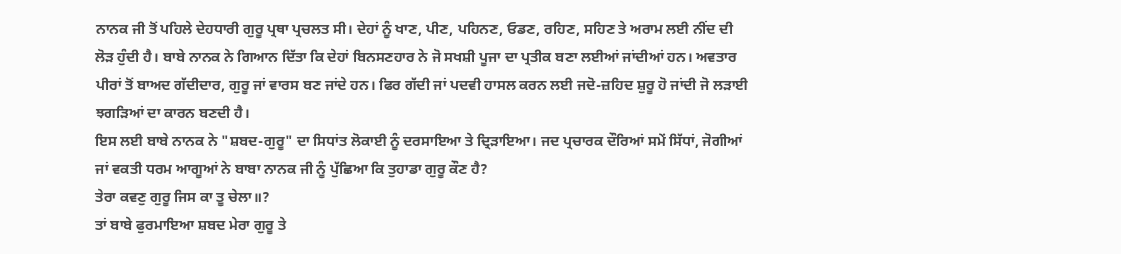ਨਾਨਕ ਜੀ ਤੋਂ ਪਹਿਲੇ ਦੇਹਧਾਰੀ ਗੁਰੂ ਪ੍ਰਥਾ ਪ੍ਰਚਲਤ ਸੀ। ਦੇਹਾਂ ਨੂੰ ਖਾਣ, ਪੀਣ, ਪਹਿਨਣ, ਓਡਣ, ਰਹਿਣ, ਸਹਿਣ ਤੇ ਅਰਾਮ ਲਈ ਨੀਂਦ ਦੀ ਲੋੜ ਹੁੰਦੀ ਹੈ। ਬਾਬੇ ਨਾਨਕ ਨੇ ਗਿਆਨ ਦਿੱਤਾ ਕਿ ਦੇਹਾਂ ਬਿਨਸਣਹਾਰ ਨੇ ਜੋ ਸਖਸ਼ੀ ਪੂਜਾ ਦਾ ਪ੍ਰਤੀਕ ਬਣਾ ਲਈਆਂ ਜਾਂਦੀਆਂ ਹਨ। ਅਵਤਾਰ ਪੀਰਾਂ ਤੋਂ ਬਾਅਦ ਗੱਦੀਦਾਰ, ਗੁਰੂ ਜਾਂ ਵਾਰਸ ਬਣ ਜਾਂਦੇ ਹਨ। ਫਿਰ ਗੱਦੀ ਜਾਂ ਪਦਵੀ ਹਾਸਲ ਕਰਨ ਲਈ ਜਦੋ-ਜ਼ਹਿਦ ਸ਼ੁਰੂ ਹੋ ਜਾਂਦੀ ਜੋ ਲੜਾਈ ਝਗੜਿਆਂ ਦਾ ਕਾਰਨ ਬਣਦੀ ਹੈ।
ਇਸ ਲਈ ਬਾਬੇ ਨਾਨਕ ਨੇ "ਸ਼ਬਦ-ਗੁਰੂ" ਦਾ ਸਿਧਾਂਤ ਲੋਕਾਈ ਨੂੰ ਦਰਸਾਇਆ ਤੇ ਦ੍ਰਿੜਾਇਆ। ਜਦ ਪ੍ਰਚਾਰਕ ਦੌਰਿਆਂ ਸਮੇਂ ਸਿੱਧਾਂ, ਜੋਗੀਆਂ ਜਾਂ ਵਕਤੀ ਧਰਮ ਆਗੂਆਂ ਨੇ ਬਾਬਾ ਨਾਨਕ ਜੀ ਨੂੰ ਪੁੱਛਿਆ ਕਿ ਤੁਹਾਡਾ ਗੁਰੂ ਕੌਣ ਹੈ?
ਤੇਰਾ ਕਵਣੁ ਗੁਰੂ ਜਿਸ ਕਾ ਤੂ ਚੇਲਾ॥?
ਤਾਂ ਬਾਬੇ ਫੁਰਮਾਇਆ ਸ਼ਬਦ ਮੇਰਾ ਗੁਰੂ ਤੇ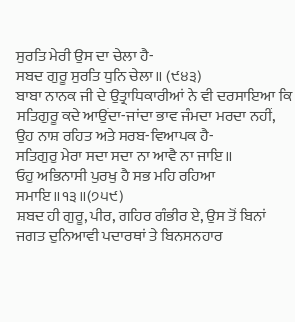ਸੁਰਤਿ ਮੇਰੀ ਉਸ ਦਾ ਚੇਲਾ ਹੈ-
ਸਬਦ ਗੁਰੂ ਸੁਰਤਿ ਧੁਨਿ ਚੇਲਾ॥ (੯੪੩)
ਬਾਬਾ ਨਾਨਕ ਜੀ ਦੇ ਉਤ੍ਰਾਧਿਕਾਰੀਆਂ ਨੇ ਵੀ ਦਰਸਾਇਆ ਕਿ ਸਤਿਗੁਰੂ ਕਦੇ ਆਉਂਦਾ-ਜਾਂਦਾ ਭਾਵ ਜੰਮਦਾ ਮਰਦਾ ਨਹੀਂ, ਉਹ ਨਾਸ਼ ਰਹਿਤ ਅਤੇ ਸਰਬ-ਵਿਆਪਕ ਹੈ-
ਸਤਿਗੁਰੁ ਮੇਰਾ ਸਦਾ ਸਦਾ ਨਾ ਆਵੈ ਨਾ ਜਾਇ॥
ਓਹੁ ਅਭਿਨਾਸੀ ਪੁਰਖੁ ਹੈ ਸਭ ਮਹਿ ਰਹਿਆ ਸਮਾਇ॥੧੩॥(੭੫੯)
ਸ਼ਬਦ ਹੀ ਗੁਰੂ, ਪੀਰ, ਗਹਿਰ ਗੰਭੀਰ ਏ, ਉਸ ਤੋਂ ਬਿਨਾਂ ਜਗਤ ਦੁਨਿਆਵੀ ਪਦਾਰਥਾਂ ਤੇ ਬਿਨਸਨਹਾਰ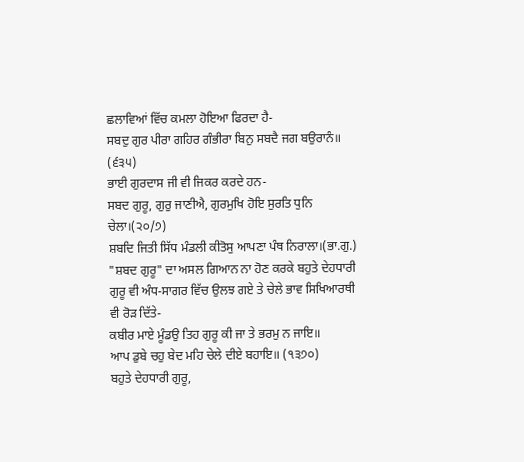ਛਲਾਵਿਆਂ ਵਿੱਚ ਕਮਲਾ ਹੋਇਆ ਫਿਰਦਾ ਹੈ-
ਸਬਦੁ ਗੁਰ ਪੀਰਾ ਗਹਿਰ ਗੰਭੀਰਾ ਬਿਨੁ ਸਬਦੈ ਜਗ ਬਉਰਾਨੰ॥ (੬੩੫)
ਭਾਈ ਗੁਰਦਾਸ ਜੀ ਵੀ ਜਿਕਰ ਕਰਦੇ ਹਨ-
ਸਬਦ ਗੁਰੂ, ਗੁਰੁ ਜਾਣੀਐ, ਗੁਰਮੁਖਿ ਹੋਇ ਸੁਰਤਿ ਧੁਨਿ ਚੇਲਾ।(੨੦/੭)
ਸ਼ਬਦਿ ਜਿਤੀ ਸਿੱਧ ਮੰਡਲੀ ਕੀਤੋਸੁ ਆਪਣਾ ਪੰਥ ਨਿਰਾਲਾ।(ਭਾ.ਗੁ.)
"ਸ਼ਬਦ ਗੁਰੂ" ਦਾ ਅਸਲ ਗਿਆਨ ਨਾ ਹੋਣ ਕਰਕੇ ਬਹੁਤੇ ਦੇਹਧਾਰੀ ਗੁਰੂ ਵੀ ਅੰਧ-ਸਾਗਰ ਵਿੱਚ ਉਲਝ ਗਏ ਤੇ ਚੇਲੇ ਭਾਵ ਸਿਖਿਆਰਥੀ ਵੀ ਰੋੜ ਦਿੱਤੇ-
ਕਬੀਰ ਮਾਏ ਮੂੰਡਉ ਤਿਹ ਗੁਰੂ ਕੀ ਜਾ ਤੇ ਭਰਮੁ ਨ ਜਾਇ॥
ਆਪ ਡੁਬੇ ਚਹੁ ਬੇਦ ਮਹਿ ਚੇਲੇ ਦੀਏ ਬਹਾਇ॥ (੧੩੭੦)
ਬਹੁਤੇ ਦੇਹਧਾਰੀ ਗੁਰੂ,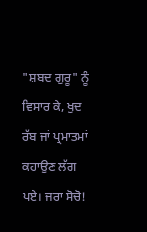"ਸ਼ਬਦ ਗੁਰੂ" ਨੂੰ ਵਿਸਾਰ ਕੇ, ਖੁਦ ਰੱਬ ਜਾਂ ਪ੍ਰਮਾਤਮਾਂ ਕਹਾਉਣ ਲੱਗ ਪਏ। ਜਰਾ ਸੋਚੋ!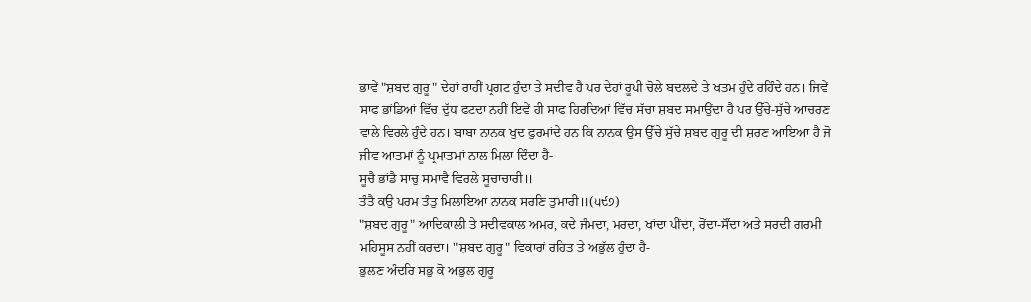ਭਾਵੇਂ "ਸ਼ਬਦ ਗੁਰੂ" ਦੇਹਾਂ ਰਾਹੀਂ ਪ੍ਰਗਟ ਹੁੰਦਾ ਤੇ ਸਦੀਵ ਹੈ ਪਰ ਦੇਹਾਂ ਰੂਪੀ ਚੋਲੇ ਬਦਲਦੇ ਤੇ ਖਤਮ ਹੁੰਦੇ ਰਹਿੰਦੇ ਹਨ। ਜਿਵੇਂ ਸਾਫ ਭਾਂਡਿਆਂ ਵਿੱਚ ਦੁੱਧ ਫਟਦਾ ਨਹੀਂ ਇਵੇਂ ਹੀ ਸਾਫ ਹਿਰਦਿਆਂ ਵਿੱਚ ਸੱਚਾ ਸ਼ਬਦ ਸਮਾਉਂਦਾ ਹੈ ਪਰ ਉੱਚੇ-ਸੁੱਚੇ ਆਚਰਣ ਵਾਲੇ ਵਿਰਲੇ ਹੁੰਦੇ ਹਨ। ਬਾਬਾ ਨਾਨਕ ਖੁਦ ਫੁਰਮਾਂਦੇ ਹਨ ਕਿ ਨਾਨਕ ਉਸ ਉੱਚੇ ਸੁੱਚੇ ਸ਼ਬਦ ਗੁਰੂ ਦੀ ਸ਼ਰਣ ਆਇਆ ਹੈ ਜੋ ਜੀਵ ਆਤਮਾਂ ਨੂੰ ਪ੍ਰਮਾਤਮਾਂ ਨਾਲ ਮਿਲਾ ਦਿੰਦਾ ਹੈ-
ਸੂਚੈ ਭਾਂਡੈ ਸਾਚੁ ਸਮਾਵੈ ਵਿਰਲੇ ਸੂਚਾਚਾਰੀ॥
ਤੰਤੈ ਕਉ ਪਰਮ ਤੰਤੁ ਮਿਲਾਇਆ ਨਾਨਕ ਸਰਣਿ ਤੁਮਾਰੀ॥(੫੯੭)
"ਸ਼ਬਦ ਗੁਰੂ" ਆਦਿਕਾਲੀ ਤੇ ਸਦੀਵਕਾਲ ਅਮਰ, ਕਦੇ ਜੰਮਦਾ, ਮਰਦਾ, ਖਾਂਦਾ ਪੀਂਦਾ, ਰੋਂਦਾ-ਸੌਂਦਾ ਅਤੇ ਸਰਦੀ ਗਰਮੀ ਮਹਿਸੂਸ ਨਹੀਂ ਕਰਦਾ। "ਸ਼ਬਦ ਗੁਰੂ" ਵਿਕਾਰਾਂ ਰਹਿਤ ਤੇ ਅਭੁੱਲ ਹੁੰਦਾ ਹੈ-
ਭੁਲਣ ਅੰਦਰਿ ਸਭੁ ਕੋ ਅਭੁਲ ਗੁਰੂ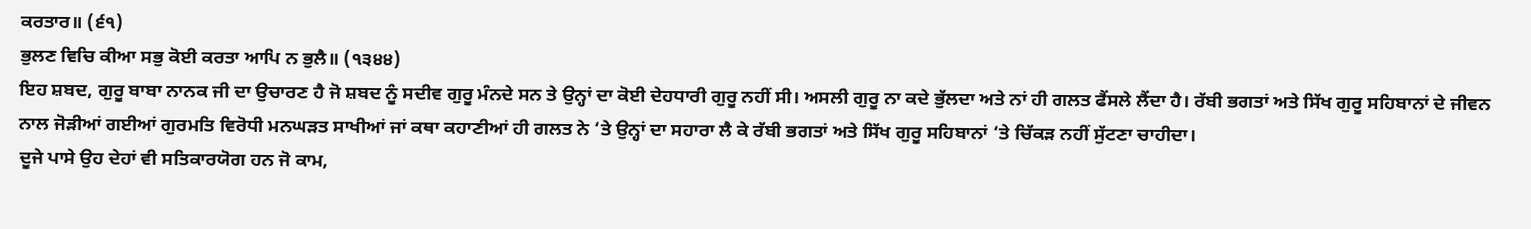ਕਰਤਾਰ॥ (੬੧)
ਭੁਲਣ ਵਿਚਿ ਕੀਆ ਸਭੁ ਕੋਈ ਕਰਤਾ ਆਪਿ ਨ ਭੁਲੈ॥ (੧੩੪੪)
ਇਹ ਸ਼ਬਦ, ਗੁਰੂ ਬਾਬਾ ਨਾਨਕ ਜੀ ਦਾ ਉਚਾਰਣ ਹੈ ਜੋ ਸ਼ਬਦ ਨੂੰ ਸਦੀਵ ਗੁਰੂ ਮੰਨਦੇ ਸਨ ਤੇ ਉਨ੍ਹਾਂ ਦਾ ਕੋਈ ਦੇਹਧਾਰੀ ਗੁਰੂ ਨਹੀਂ ਸੀ। ਅਸਲੀ ਗੁਰੂ ਨਾ ਕਦੇ ਭੁੱਲਦਾ ਅਤੇ ਨਾਂ ਹੀ ਗਲਤ ਫੈਂਸਲੇ ਲੈਂਦਾ ਹੈ। ਰੱਬੀ ਭਗਤਾਂ ਅਤੇ ਸਿੱਖ ਗੁਰੂ ਸਹਿਬਾਨਾਂ ਦੇ ਜੀਵਨ ਨਾਲ ਜੋੜੀਆਂ ਗਈਆਂ ਗੁਰਮਤਿ ਵਿਰੋਧੀ ਮਨਘੜਤ ਸਾਖੀਆਂ ਜਾਂ ਕਥਾ ਕਹਾਣੀਆਂ ਹੀ ਗਲਤ ਨੇ ‘ਤੇ ਉਨ੍ਹਾਂ ਦਾ ਸਹਾਰਾ ਲੈ ਕੇ ਰੱਬੀ ਭਗਤਾਂ ਅਤੇ ਸਿੱਖ ਗੁਰੂ ਸਹਿਬਾਨਾਂ ‘ਤੇ ਚਿੱਕੜ ਨਹੀਂ ਸੁੱਟਣਾ ਚਾਹੀਦਾ।
ਦੂਜੇ ਪਾਸੇ ਉਹ ਦੇਹਾਂ ਵੀ ਸਤਿਕਾਰਯੋਗ ਹਨ ਜੋ ਕਾਮ,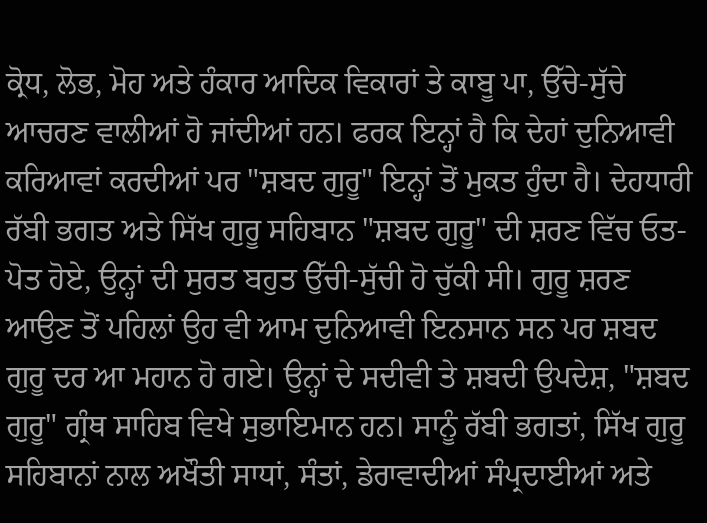ਕ੍ਰੋਧ, ਲੋਭ, ਮੋਹ ਅਤੇ ਹੰਕਾਰ ਆਦਿਕ ਵਿਕਾਰਾਂ ਤੇ ਕਾਬੂ ਪਾ, ਉੱਚੇ-ਸੁੱਚੇ ਆਚਰਣ ਵਾਲੀਆਂ ਹੋ ਜਾਂਦੀਆਂ ਹਨ। ਫਰਕ ਇਨ੍ਹਾਂ ਹੈ ਕਿ ਦੇਹਾਂ ਦੁਨਿਆਵੀ ਕਰਿਆਵਾਂ ਕਰਦੀਆਂ ਪਰ "ਸ਼ਬਦ ਗੁਰੂ" ਇਨ੍ਹਾਂ ਤੋਂ ਮੁਕਤ ਹੁੰਦਾ ਹੈ। ਦੇਹਧਾਰੀ ਰੱਬੀ ਭਗਤ ਅਤੇ ਸਿੱਖ ਗੁਰੂ ਸਹਿਬਾਨ "ਸ਼ਬਦ ਗੁਰੂ" ਦੀ ਸ਼ਰਣ ਵਿੱਚ ਓਤ-ਪੋਤ ਹੋਏ, ਉਨ੍ਹਾਂ ਦੀ ਸੁਰਤ ਬਹੁਤ ਉੱਚੀ-ਸੁੱਚੀ ਹੋ ਚੁੱਕੀ ਸੀ। ਗੁਰੂ ਸ਼ਰਣ ਆਉਣ ਤੋਂ ਪਹਿਲਾਂ ਉਹ ਵੀ ਆਮ ਦੁਨਿਆਵੀ ਇਨਸਾਨ ਸਨ ਪਰ ਸ਼ਬਦ ਗੁਰੂ ਦਰ ਆ ਮਹਾਨ ਹੋ ਗਏ। ਉਨ੍ਹਾਂ ਦੇ ਸਦੀਵੀ ਤੇ ਸ਼ਬਦੀ ਉਪਦੇਸ਼, "ਸ਼ਬਦ ਗੁਰੂ" ਗ੍ਰੰਥ ਸਾਹਿਬ ਵਿਖੇ ਸੁਭਾਇਮਾਨ ਹਨ। ਸਾਨੂੰ ਰੱਬੀ ਭਗਤਾਂ, ਸਿੱਖ ਗੁਰੂ ਸਹਿਬਾਨਾਂ ਨਾਲ ਅਖੌਤੀ ਸਾਧਾਂ, ਸੰਤਾਂ, ਡੇਰਾਵਾਦੀਆਂ ਸੰਪ੍ਰਦਾਈਆਂ ਅਤੇ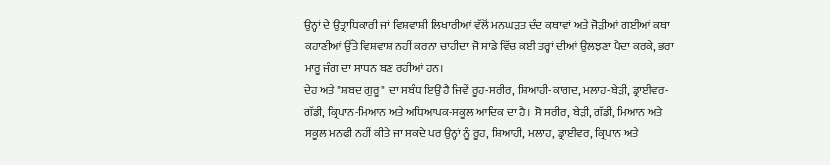ਉਨ੍ਹਾਂ ਦੇ ਉਤ੍ਰਾਧਿਕਾਰੀ ਜਾਂ ਵਿਸ਼ਵਾਸ਼ੀ ਲਿਖਾਰੀਆਂ ਵੱਲੋਂ ਮਨਘੜਤ ਦੰਦ ਕਥਾਵਾਂ ਅਤੇ ਜੋੜੀਆਂ ਗਈਆਂ ਕਥਾ ਕਹਾਣੀਆਂ ਉੱਤੇ ਵਿਸ਼ਵਾਸ਼ ਨਹੀਂ ਕਰਨਾ ਚਾਹੀਦਾ ਜੋ ਸਾਡੇ ਵਿੱਚ ਕਈ ਤਰ੍ਹਾਂ ਦੀਆਂ ਉਲਝਣਾ ਪੈਦਾ ਕਰਕੇ, ਭਰਾ ਮਾਰੂ ਜੰਗ ਦਾ ਸਾਧਨ ਬਣ ਰਹੀਆਂ ਹਨ।
ਦੇਹ ਅਤੇ "ਸ਼ਬਦ ਗੁਰੂ" ਦਾ ਸਬੰਧ ਇਉਂ ਹੈ ਜਿਵੇਂ ਰੂਹ-ਸਰੀਰ, ਸ਼ਿਆਹੀ-ਕਾਗਦ, ਮਲਾਹ-ਬੇੜੀ, ਡ੍ਰਾਈਵਰ-ਗੱਡੀ, ਕ੍ਰਿਪਾਨ-ਮਿਆਨ ਅਤੇ ਅਧਿਆਪਕ-ਸਕੂਲ ਆਦਿਕ ਦਾ ਹੈ। ਸੋ ਸਰੀਰ, ਬੇੜੀ, ਗੱਡੀ, ਮਿਆਨ ਅਤੇ ਸਕੂਲ ਮਨਫੀ ਨਹੀਂ ਕੀਤੇ ਜਾ ਸਕਦੇ ਪਰ ਉਨ੍ਹਾਂ ਨੂੰ ਰੂਹ, ਸ਼ਿਆਹੀ, ਮਲਾਹ, ਡ੍ਰਾਈਵਰ, ਕ੍ਰਿਪਾਨ ਅਤੇ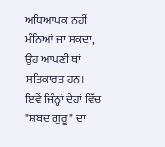ਅਧਿਆਪਕ ਨਹੀਂ ਮੰਨਿਆਂ ਜਾ ਸਕਦਾ, ਉਹ ਆਪਣੀ ਥਾਂ ਸਤਿਕਾਰਤ ਹਨ। ਇਵੇਂ ਜਿੰਨ੍ਹਾਂ ਦੇਹਾਂ ਵਿੱਚ "ਸ਼ਬਦ ਗੁਰੂ" ਦਾ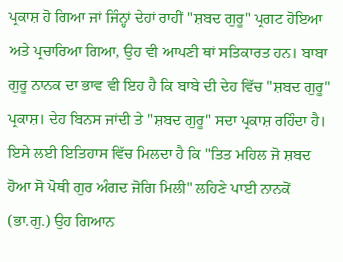ਪ੍ਰਕਾਸ਼ ਹੋ ਗਿਆ ਜਾਂ ਜਿੰਨ੍ਹਾਂ ਦੇਹਾਂ ਰਾਹੀਂ "ਸ਼ਬਦ ਗੁਰੂ" ਪ੍ਰਗਟ ਹੋਇਆ ਅਤੇ ਪ੍ਰਚਾਰਿਆ ਗਿਆ, ਉਹ ਵੀ ਆਪਣੀ ਥਾਂ ਸਤਿਕਾਰਤ ਹਨ। ਬਾਬਾ ਗੁਰੂ ਨਾਨਕ ਦਾ ਭਾਵ ਵੀ ਇਹ ਹੈ ਕਿ ਬਾਬੇ ਦੀ ਦੇਹ ਵਿੱਚ "ਸ਼ਬਦ ਗੁਰੂ" ਪ੍ਰਕਾਸ਼। ਦੇਹ ਬਿਨਸ ਜਾਂਦੀ ਤੇ "ਸ਼ਬਦ ਗੁਰੂ" ਸਦਾ ਪ੍ਰਕਾਸ਼ ਰਹਿੰਦਾ ਹੈ। ਇਸੇ ਲਈ ਇਤਿਹਾਸ ਵਿੱਚ ਮਿਲਦਾ ਹੈ ਕਿ "ਤਿਤ ਮਹਿਲ ਜੋ ਸ਼ਬਦ ਹੋਆ ਸੋ ਪੋਥੀ ਗੁਰ ਅੰਗਦ ਜੋਗਿ ਮਿਲੀ" ਲਹਿਣੇ ਪਾਈ ਨਾਨਕੋਂ (ਭਾ.ਗੁ.) ਉਹ ਗਿਆਨ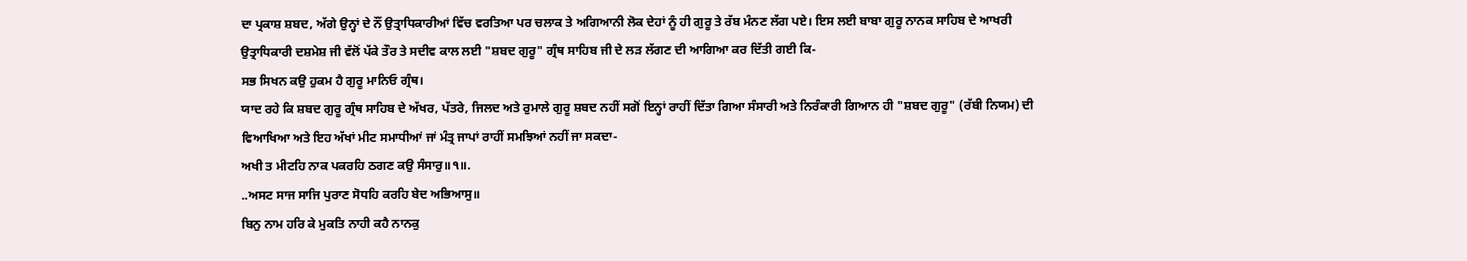ਦਾ ਪ੍ਰਕਾਸ਼ ਸ਼ਬਦ, ਅੱਗੇ ਉਨ੍ਹਾਂ ਦੇ ਨੌਂ ਉਤ੍ਰਾਧਿਕਾਰੀਆਂ ਵਿੱਚ ਵਰਤਿਆ ਪਰ ਚਲਾਕ ਤੇ ਅਗਿਆਨੀ ਲੋਕ ਦੇਹਾਂ ਨੂੰ ਹੀ ਗੁਰੂ ਤੇ ਰੱਬ ਮੰਨਣ ਲੱਗ ਪਏ। ਇਸ ਲਈ ਬਾਬਾ ਗੁਰੂ ਨਾਨਕ ਸਾਹਿਬ ਦੇ ਆਖਰੀ ਉਤ੍ਰਾਧਿਕਾਰੀ ਦਸ਼ਮੇਸ਼ ਜੀ ਵੱਲੋਂ ਪੱਕੇ ਤੌਰ ਤੇ ਸਦੀਵ ਕਾਲ ਲਈ "ਸ਼ਬਦ ਗੁਰੂ" ਗ੍ਰੰਥ ਸਾਹਿਬ ਜੀ ਦੇ ਲੜ ਲੱਗਣ ਦੀ ਆਗਿਆ ਕਰ ਦਿੱਤੀ ਗਈ ਕਿ-
ਸਭ ਸਿਖਨ ਕਉ ਹੁਕਮ ਹੈ ਗੁਰੂ ਮਾਨਿਓ ਗ੍ਰੰਥ।
ਯਾਦ ਰਹੇ ਕਿ ਸ਼ਬਦ ਗੁਰੂ ਗ੍ਰੰਥ ਸਾਹਿਬ ਦੇ ਅੱਖਰ, ਪੱਤਰੇ, ਜਿਲਦ ਅਤੇ ਰੁਮਾਲੇ ਗੁਰੂ ਸ਼ਬਦ ਨਹੀਂ ਸਗੋਂ ਇਨ੍ਹਾਂ ਰਾਹੀਂ ਦਿੱਤਾ ਗਿਆ ਸੰਸਾਰੀ ਅਤੇ ਨਿਰੰਕਾਰੀ ਗਿਆਨ ਹੀ "ਸ਼ਬਦ ਗੁਰੂ" (ਰੱਬੀ ਨਿਯਮ) ਦੀ ਵਿਆਖਿਆ ਅਤੇ ਇਹ ਅੱਖਾਂ ਮੀਟ ਸਮਾਧੀਆਂ ਜਾਂ ਮੰਤ੍ਰ ਜਾਪਾਂ ਰਾਹੀਂ ਸਮਝਿਆਂ ਨਹੀਂ ਜਾ ਸਕਦਾ-
ਅਖੀ ਤ ਮੀਟਹਿ ਨਾਕ ਪਕਰਹਿ ਠਗਣ ਕਉ ਸੰਸਾਰੁ॥੧॥.
..ਅਸਟ ਸਾਜ ਸਾਜਿ ਪੁਰਾਣ ਸੋਧਹਿ ਕਰਹਿ ਬੇਦ ਅਭਿਆਸੁ॥
ਬਿਨੁ ਨਾਮ ਹਰਿ ਕੇ ਮੁਕਤਿ ਨਾਹੀ ਕਹੈ ਨਾਨਕੁ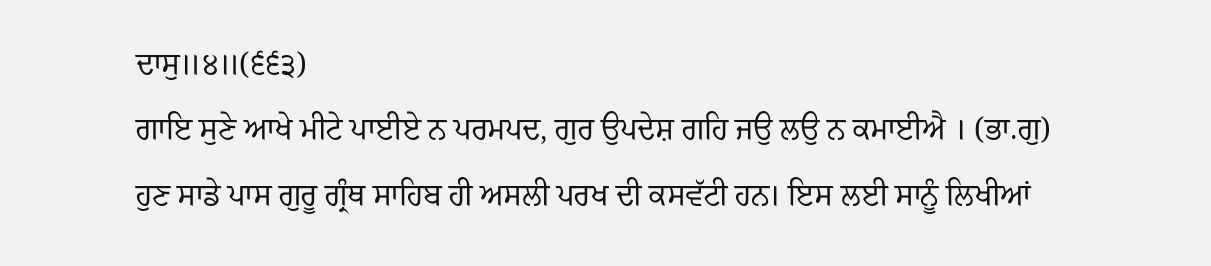ਦਾਸੁ॥੪॥(੬੬੩)
ਗਾਇ ਸੁਣੇ ਆਖੇ ਮੀਟੇ ਪਾਈਏ ਨ ਪਰਮਪਦ, ਗੁਰ ਉਪਦੇਸ਼ ਗਹਿ ਜਉ ਲਉ ਨ ਕਮਾਈਐ । (ਭਾ.ਗੁ)
ਹੁਣ ਸਾਡੇ ਪਾਸ ਗੁਰੂ ਗ੍ਰੰਥ ਸਾਹਿਬ ਹੀ ਅਸਲੀ ਪਰਖ ਦੀ ਕਸਵੱਟੀ ਹਨ। ਇਸ ਲਈ ਸਾਨੂੰ ਲਿਖੀਆਂ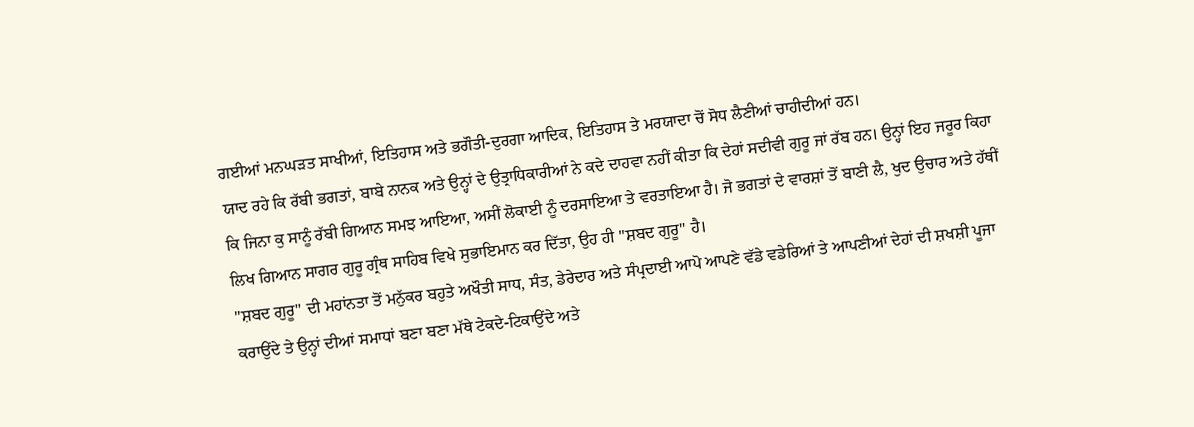ਗਈਆਂ ਮਨਘੜਤ ਸਾਖੀਆਂ, ਇਤਿਹਾਸ ਅਤੇ ਭਗੌਤੀ-ਦੁਰਗਾ ਆਦਿਕ, ਇਤਿਹਾਸ ਤੇ ਮਰਯਾਦਾ ਚੋਂ ਸੋਧ ਲੈਣੀਆਂ ਚਾਹੀਦੀਆਂ ਹਨ।
ਯਾਦ ਰਹੇ ਕਿ ਰੱਬੀ ਭਗਤਾਂ, ਬਾਬੇ ਨਾਨਕ ਅਤੇ ਉਨ੍ਹਾਂ ਦੇ ਉਤ੍ਰਾਧਿਕਾਰੀਆਂ ਨੇ ਕਦੇ ਦਾਹਵਾ ਨਹੀਂ ਕੀਤਾ ਕਿ ਦੇਹਾਂ ਸਦੀਵੀ ਗੁਰੂ ਜਾਂ ਰੱਬ ਹਨ। ਉਨ੍ਹਾਂ ਇਹ ਜਰੂਰ ਕਿਹਾ ਕਿ ਜਿਨਾ ਕੁ ਸਾਨੂੰ ਰੱਬੀ ਗਿਆਨ ਸਮਝ ਆਇਆ, ਅਸੀਂ ਲੋਕਾਈ ਨੂੰ ਦਰਸਾਇਆ ਤੇ ਵਰਤਾਇਆ ਹੈ। ਜੋ ਭਗਤਾਂ ਦੇ ਵਾਰਸ਼ਾਂ ਤੋਂ ਬਾਣੀ ਲੈ, ਖੁਦ ਉਚਾਰ ਅਤੇ ਹੱਥੀਂ ਲਿਖ ਗਿਆਨ ਸਾਗਰ ਗੁਰੂ ਗ੍ਰੰਥ ਸਾਹਿਬ ਵਿਖੇ ਸੁਭਾਇਮਾਨ ਕਰ ਦਿੱਤਾ, ਉਹ ਹੀ "ਸ਼ਬਦ ਗੁਰੂ" ਹੈ।
"ਸ਼ਬਦ ਗੁਰੂ" ਦੀ ਮਹਾਂਨਤਾ ਤੋਂ ਮਨੁੱਕਰ ਬਹੁਤੇ ਅਖੌਤੀ ਸਾਧ, ਸੰਤ, ਡੇਰੇਦਾਰ ਅਤੇ ਸੰਪ੍ਰਦਾਈ ਆਪੋ ਆਪਣੇ ਵੱਡੇ ਵਡੇਰਿਆਂ ਤੇ ਆਪਣੀਆਂ ਦੇਹਾਂ ਦੀ ਸ਼ਖਸ਼ੀ ਪੂਜਾ ਕਰਾਉਂਦੇ ਤੇ ਉਨ੍ਹਾਂ ਦੀਆਂ ਸਮਾਧਾਂ ਬਣਾ ਬਣਾ ਮੱਥੇ ਟੇਕਦੇ-ਟਿਕਾਉਂਦੇ ਅਤੇ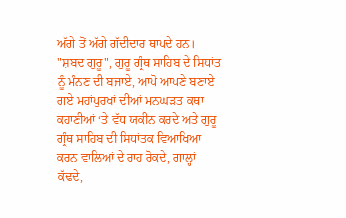ਅੱਗੇ ਤੋਂ ਅੱਗੇ ਗੱਦੀਦਾਰ ਥਾਪਦੇ ਹਨ। "ਸ਼ਬਦ ਗੁਰੂ", ਗੁਰੂ ਗ੍ਰੰਥ ਸਾਹਿਬ ਦੇ ਸਿਧਾਂਤ ਨੂੰ ਮੰਨਣ ਦੀ ਬਜਾਏ, ਆਪੋ ਆਪਣੇ ਬਣਾਏ ਗਏ ਮਹਾਂਪੁਰਖਾਂ ਦੀਆਂ ਮਨਘੜਤ ਕਥਾ ਕਹਾਣੀਆਂ ‘ਤੇ ਵੱਧ ਯਕੀਨ ਕਰਦੇ ਅਤੇ ਗੁਰੂ ਗ੍ਰੰਥ ਸਾਹਿਬ ਦੀ ਸਿਧਾਂਤਕ ਵਿਆਖਿਆ ਕਰਨ ਵਾਲਿਆਂ ਦੇ ਰਾਹ ਰੋਕਦੇ, ਗਾਲ੍ਹਾਂ ਕੱਢਦੇ,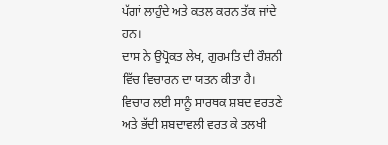ਪੱਗਾਂ ਲਾਹੁੰਦੇ ਅਤੇ ਕਤਲ ਕਰਨ ਤੱਕ ਜਾਂਦੇ ਹਨ।
ਦਾਸ ਨੇ ਉਪ੍ਰੋਕਤ ਲੇਖ, ਗੁਰਮਤਿ ਦੀ ਰੌਸ਼ਨੀ ਵਿੱਚ ਵਿਚਾਰਨ ਦਾ ਯਤਨ ਕੀਤਾ ਹੈ। ਵਿਚਾਰ ਲਈ ਸਾਨੂੰ ਸਾਰਥਕ ਸ਼ਬਦ ਵਰਤਣੇ ਅਤੇ ਭੱਦੀ ਸ਼ਬਦਾਵਲੀ ਵਰਤ ਕੇ ਤਲਖੀ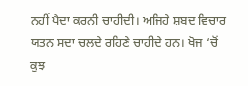ਨਹੀਂ ਪੈਦਾ ਕਰਨੀ ਚਾਹੀਦੀ। ਅਜਿਹੇ ਸ਼ਬਦ ਵਿਚਾਰ ਯਤਨ ਸਦਾ ਚਲਦੇ ਰਹਿਣੇ ਚਾਹੀਦੇ ਹਨ। ਖੋਜ ‘ਚੋਂ ਕੁਝ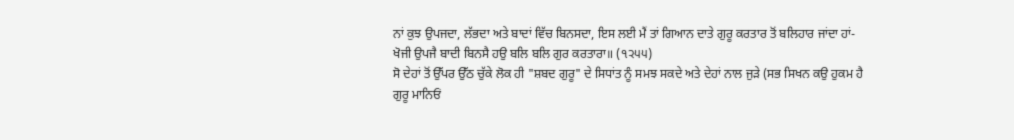ਨਾਂ ਕੁਝ ਉਪਜਦਾ, ਲੱਭਦਾ ਅਤੇ ਬਾਦਾਂ ਵਿੱਚ ਬਿਨਸਦਾ, ਇਸ ਲਈ ਮੈਂ ਤਾਂ ਗਿਆਨ ਦਾਤੇ ਗੁਰੂ ਕਰਤਾਰ ਤੋਂ ਬਲਿਹਾਰ ਜਾਂਦਾ ਹਾਂ-
ਖੋਜੀ ਉਪਜੈ ਬਾਦੀ ਬਿਨਸੈ ਹਉ ਬਲਿ ਬਲਿ ਗੁਰ ਕਰਤਾਰਾ॥ (੧੨੫੫)
ਸੋ ਦੇਹਾਂ ਤੋਂ ਉੱਪਰ ਉੱਠ ਚੁੱਕੇ ਲੋਕ ਹੀ "ਸ਼ਬਦ ਗੁਰੂ" ਦੇ ਸਿਧਾਂਤ ਨੂੰ ਸਮਝ ਸਕਦੇ ਅਤੇ ਦੇਹਾਂ ਨਾਲ ਜੁੜੇ (ਸਭ ਸਿਖਨ ਕਉ ਹੁਕਮ ਹੈ ਗੁਰੂ ਮਾਨਿਓਂ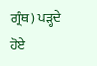ਗ੍ਰੰਥ) ਪੜ੍ਹਦੇ ਹੋਏ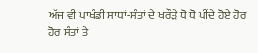ਅੱਜ ਵੀ ਪਾਖੰਡੀ ਸਾਧਾਂ-ਸੰਤਾਂ ਦੇ ਖਰੌੜੇ ਧੋ ਧੋ ਪੀਂਦੇ ਹੋਏ ਹੋਰ ਹੋਰ ਸੰਤਾਂ ਤੇ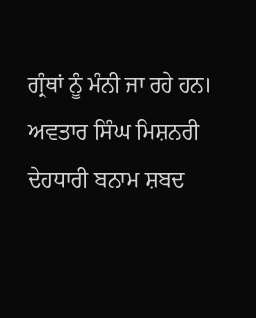ਗ੍ਰੰਥਾਂ ਨੂੰ ਮੰਨੀ ਜਾ ਰਹੇ ਹਨ।
ਅਵਤਾਰ ਸਿੰਘ ਮਿਸ਼ਨਰੀ
ਦੇਹਧਾਰੀ ਬਨਾਮ ਸ਼ਬਦ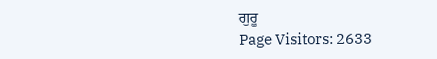ਗੁਰੂ
Page Visitors: 2633